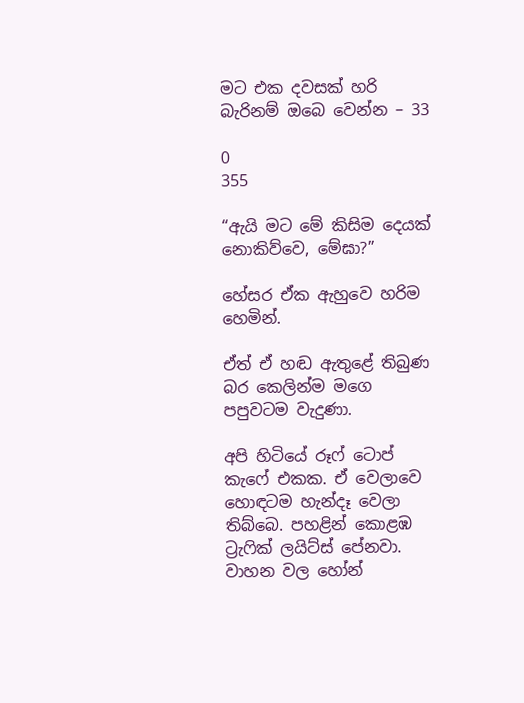මට එක දවසක් හරි බැරිනම් ඔබෙ වෙන්න – 33

0
355

“ඇයි මට මේ කිසිම දෙයක් නොකිව්වෙ, මේඝා?”

හේසර ඒක ඇහුවෙ හරිම හෙමින්.

ඒත් ඒ හඬ ඇතුළේ තිබුණ බර කෙලින්ම මගෙ පපුවටම වැදුණා.

අපි හිටියේ රූෆ් ටොප් කැෆේ එකක. ඒ වෙලාවෙ හොඳටම හැන්දෑ වෙලා තිබ්බෙ. පහළින් කොළඹ ට්‍රැෆික් ලයිට්ස් පේනවා. වාහන වල හෝන්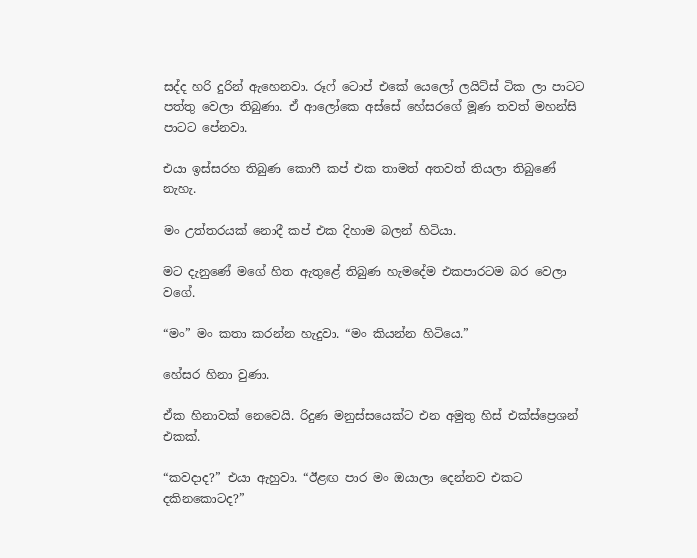සද්ද හරි දුරින් ඇහෙනවා. රූෆ් ටොප් එකේ ‍යෙලෝ ලයිට්ස් ටික ලා පාටට පත්තු වෙලා තිබුණා. ඒ ආලෝකෙ අස්සේ හේසරගේ මූණ තවත් මහන්සි පාටට පේනවා.

එයා ඉස්සරහ තිබුණ කොෆී කප් එක තාමත් අතවත් තියලා තිබුණේ නැහැ.

මං උත්තරයක් නොදී කප් එක දිහාම බලන් හිටියා.

මට දැනුණේ මගේ හිත ඇතුළේ තිබුණ හැමදේම එකපාරටම බර වෙලා වගේ.

“මං” මං කතා කරන්න හැදුවා. “මං කියන්න හිටියෙ.”

හේසර හිනා වුණා.

ඒක හිනාවක් නෙවෙයි. රිදුණ මනුස්සයෙක්ට එන අමුතු හිස් එක්ස්ප්‍රෙශන් එකක්.

“කවදාද?” එයා ඇහුවා. “ඊළඟ පාර මං ඔයාලා දෙන්නව එකට දකිනකොටද?”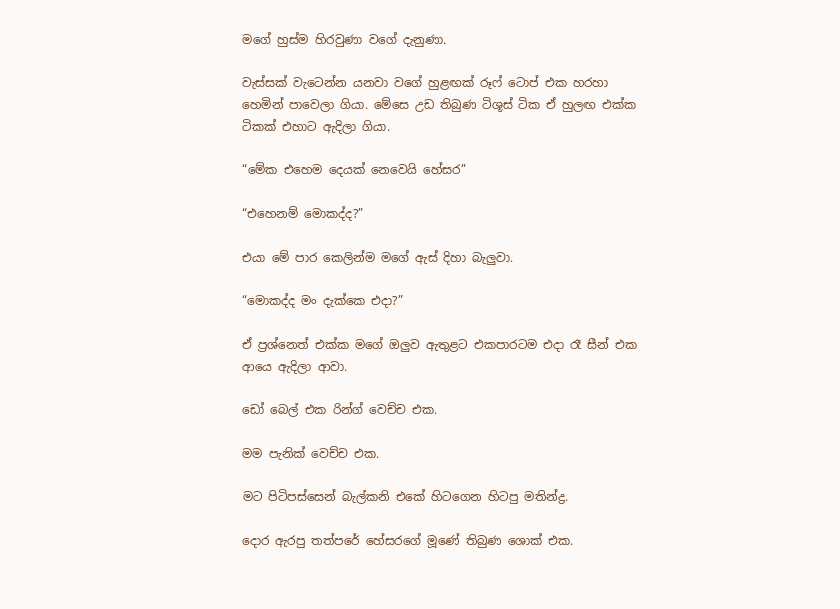මගේ හුස්ම හිරවුණා වගේ දැනුණා.

වැස්සක් වැටෙන්න යනවා වගේ හුළඟක් රූෆ් ටොප් එක හරහා හෙමින් පාවෙලා ගියා. මේසෙ උඩ තිබුණ ටිශූස් ටික ඒ හුලඟ එක්ක ටිකක් එහාට ඇදිලා ගියා.

“මේක එහෙම දෙයක් නෙවෙයි හේසර”

“එහෙනම් මොකද්ද?”

එයා මේ පාර කෙලින්ම මගේ ඇස් දිහා බැලුවා.

“මොකද්ද මං දැක්කෙ එදා?”

ඒ ප්‍රශ්නෙත් එක්ක මගේ ඔලුව ඇතුළට එකපාරටම එදා රෑ සීන් එක ආයෙ ඇදිලා ආවා.

ඩෝ බෙල් එක රින්ග් වෙච්ච එක.

මම පැනික් වෙච්ච එක.

මට පිටිපස්සෙන් බැල්කනි එකේ හිටගෙන හිටපු මතින්ද්‍ර.

දොර ඇරපු තත්පරේ හේසරගේ මූණේ තිබුණ ශොක් එක.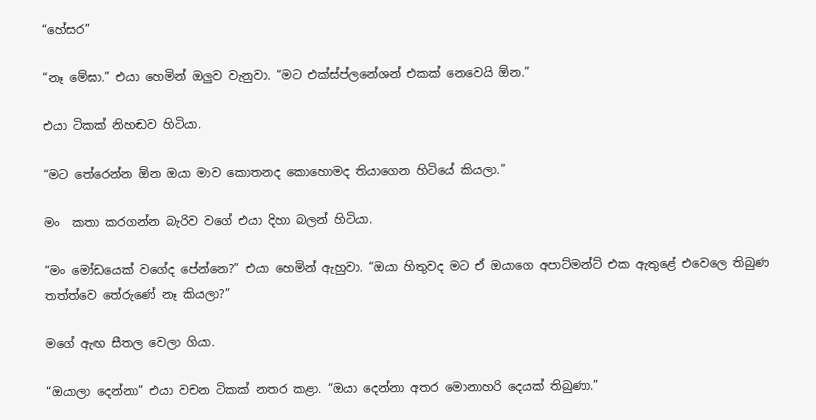“හේසර”

“නෑ මේඝා.” එයා හෙමින් ඔලුව වැනුවා. “මට එක්ස්ප්ලනේශන් එකක් නෙවෙයි ඕන.”

එයා ටිකක් නිහඬව හිටියා.

“මට තේරෙන්න ඕන ඔයා මාව කොතනද කොහොමද තියාගෙන හිටියේ කියලා.”

මං  කතා කරගන්න බැරිව වගේ එයා දිහා බලන් හිටියා.

“මං මෝඩයෙක් වගේද පේන්නෙ?” එයා හෙමින් ඇහුවා. “ඔයා හිතුවද මට ඒ ඔයාගෙ අපාට්මන්ට් එක ඇතුළේ එවෙලෙ තිබුණ තත්ත්වෙ තේරුණේ නෑ කියලා?”

මගේ ඇඟ සීතල වෙලා ගියා.

“ඔයාලා දෙන්නා” එයා වචන ටිකක් නතර කළා. “ඔයා දෙන්නා අතර මොනාහරි දෙයක් තිබුණා.”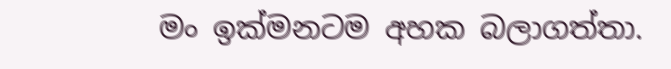මං ඉක්මනටම අහක බලාගත්තා.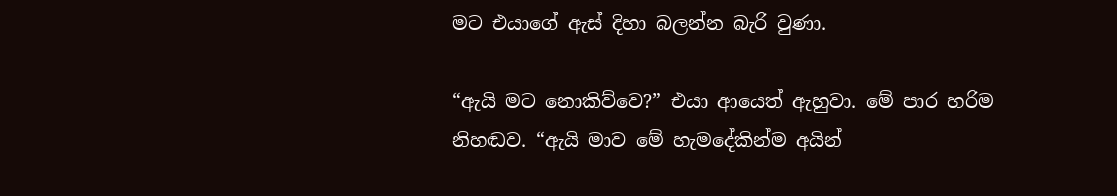මට එයාගේ ඇස් දිහා බලන්න බැරි වුණා.

“ඇයි මට නොකිව්වෙ?” එයා ආයෙත් ඇහුවා. මේ පාර හරිම නිහඬව. “ඇයි මාව මේ හැමදේකින්ම අයින්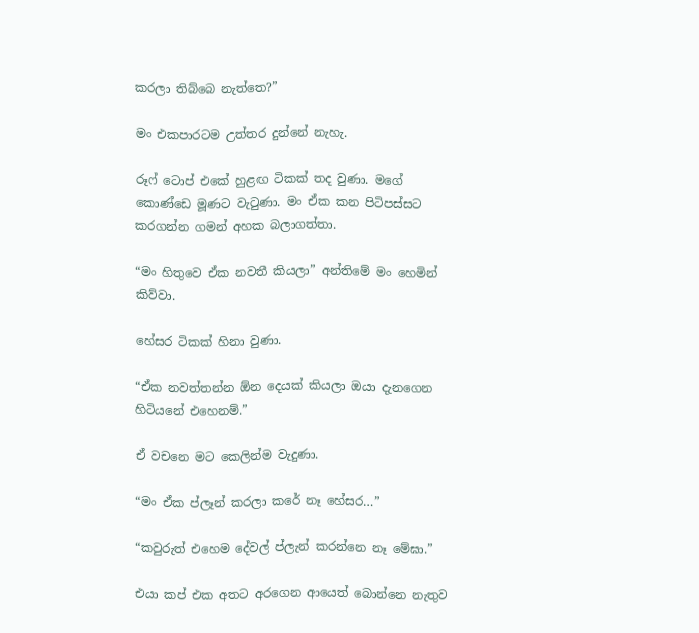කරලා තිබ්බෙ නැත්තෙ?”

මං එකපාරටම උත්තර දුන්නේ නැහැ.

රූෆ් ටොප් එකේ හුළඟ ටිකක් තද වුණා. මගේ කොණ්ඩෙ මූණට වැටුණා. මං ඒක කන පිටිපස්සට කරගන්න ගමන් අහක බලාගත්තා.

“මං හිතුවෙ ඒක නවතී කියලා” අන්තිමේ මං හෙමින් කිව්වා.

හේසර ටිකක් හිනා වුණා.

“ඒක නවත්තන්න ඕන දෙයක් කියලා ඔයා දැනගෙන හිටියනේ එහෙනම්.”

ඒ වචනෙ මට කෙලින්ම වැදුණා.

“මං ඒක ප්ලෑන් කරලා කරේ නෑ හේසර…”

“කවුරුත් එහෙම දේවල් ප්ලැන් කරන්නෙ නෑ මේඝා.”

එයා කප් එක අතට අරගෙන ආයෙත් බොන්නෙ නැතුව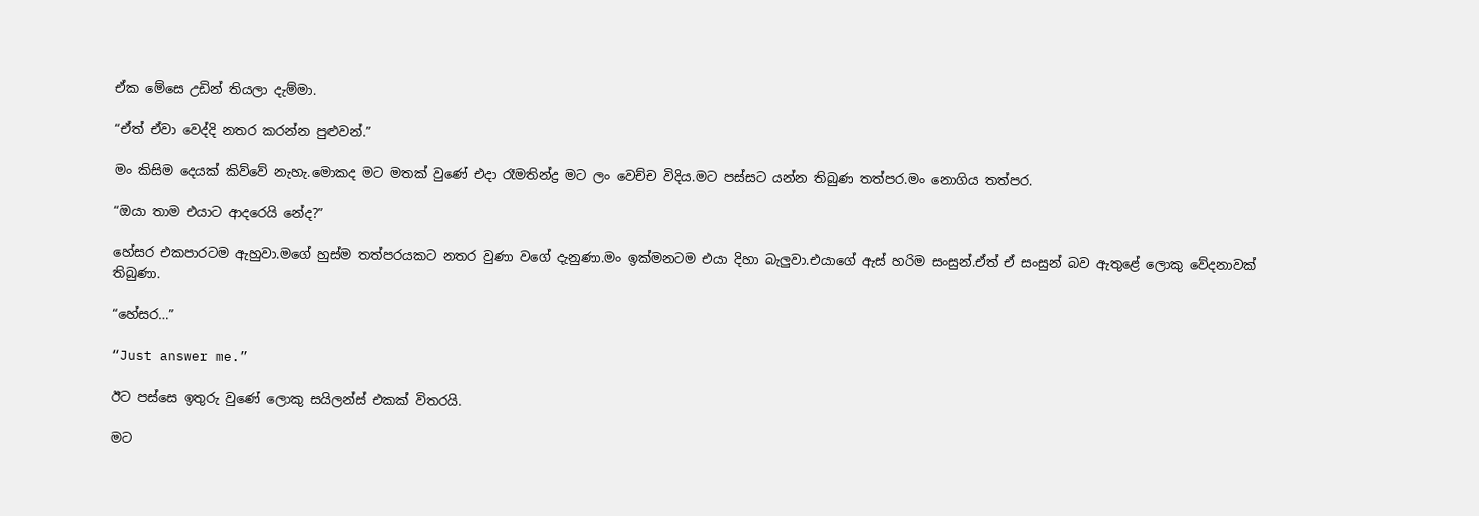ඒක මේසෙ උඩින් තියලා දැම්මා.

“ඒත් ඒවා වෙද්දි නතර කරන්න පුළුවන්.”

මං කිසිම දෙයක් කිව්වේ නැහැ.මොකද මට මතක් වුණේ එදා රෑමතින්ද්‍ර මට ලං වෙච්ච විදිය.මට පස්සට යන්න තිබුණ තත්පර.මං නොගිය තත්පර.

“ඔයා තාම එයාට ආදරෙයි නේද?”

හේසර එකපාරටම ඇහුවා.මගේ හුස්ම තත්පරයකට නතර වුණා වගේ දැනුණා.මං ඉක්මනටම එයා දිහා බැලුවා.එයාගේ ඇස් හරිම සංසුන්.ඒත් ඒ සංසුන් බව ඇතුළේ ලොකු වේදනාවක් තිබුණා.

“හේසර…”

“Just answer me.”

ඊට පස්සෙ ඉතුරු වුණේ ලොකු සයිලන්ස් එකක් විතරයි.

මට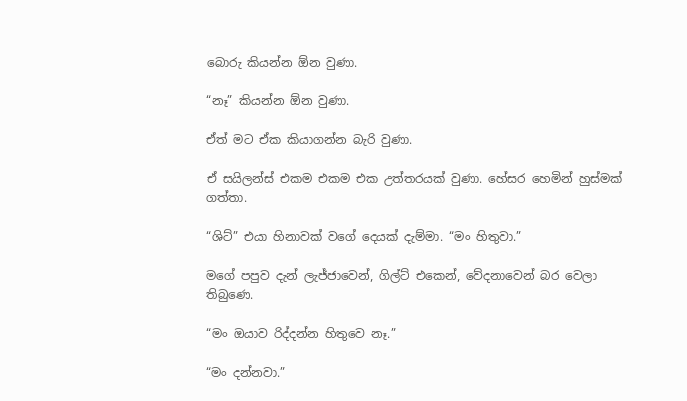බොරු කියන්න ඕන වුණා.

“නෑ” කියන්න ඕන වුණා.

ඒත් මට ඒක කියාගන්න බැරි වුණා.

ඒ සයිලන්ස් එකම එකම එක උත්තරයක් වුණා. හේසර හෙමින් හුස්මක් ගත්තා.

“ශිට්” එයා හිනාවක් වගේ දෙයක් දැම්මා. “මං හිතුවා.”

මගේ පපුව දැන් ලැජ්ජාවෙන්, ගිල්ට් එකෙන්, වේදනාවෙන් බර වෙලා තිබුණෙ.

“මං ඔයාව රිද්දන්න හිතුවෙ නෑ.”

“මං දන්නවා.”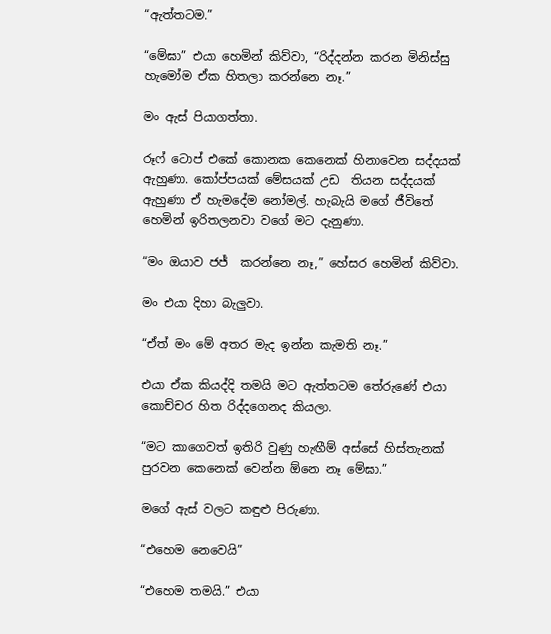“ඇත්තටම.”

“මේඝා” එයා හෙමින් කිව්වා, “රිද්දන්න කරන මිනිස්සු හැමෝම ඒක හිතලා කරන්නෙ නෑ.”

මං ඇස් පියාගත්තා.

රූෆ් ටොප් එකේ කොනක කෙනෙක් හිනාවෙන සද්දයක් ඇහුණා. කෝප්පයක් මේසයක් උඩ  තියන සද්දයක් ඇහුණා ඒ හැමදේම නෝමල්. හැබැයි මගේ ජීවිතේ හෙමින් ඉරිතලනවා වගේ මට දැනුණා.

“මං ඔයාව ජජ්  කරන්නෙ නෑ,” හේසර හෙමින් කිව්වා.

මං එයා දිහා බැලුවා.

“ඒත් මං මේ අතර මැද ඉන්න කැමති නෑ.”

එයා ඒක කියද්දි තමයි මට ඇත්තටම තේරුණේ එයා කොච්චර හිත රිද්දගෙනද කියලා.

“මට කාගෙවත් ඉතිරි වුණු හැඟීම් අස්සේ හිස්තැනක් පුරවන කෙනෙක් වෙන්න ඕනෙ නෑ මේඝා.”

මගේ ඇස් වලට කඳුළු පිරුණා.

“එහෙම නෙවෙයි”

“එහෙම තමයි.” එයා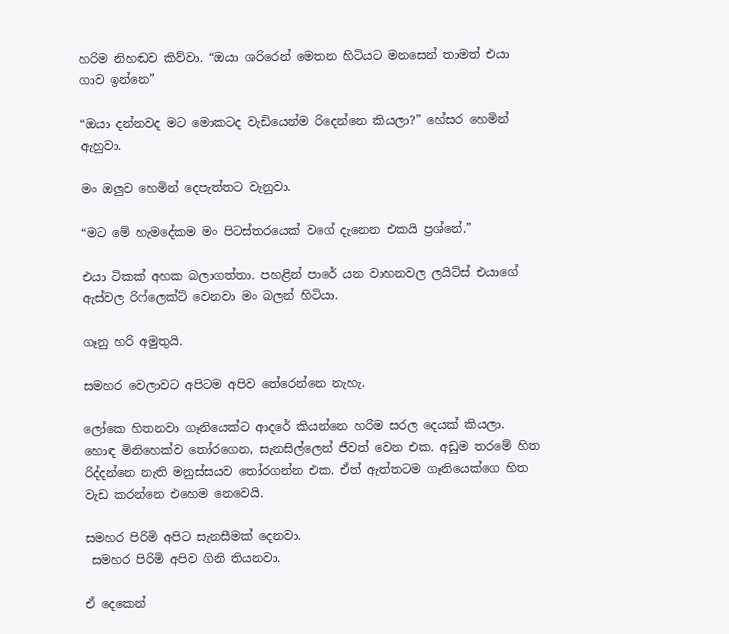හරිම නිහඬව කිව්වා. “ඔයා ශරිරෙන් මෙතන හිටියට මනසෙන් තාමත් එයා ගාව ඉන්නෙ”

“ඔයා දන්නවද මට මොකටද වැඩියෙන්ම රිදෙන්නෙ කියලා?” හේසර හෙමින් ඇහුවා.

මං ඔලුව හෙමින් දෙපැත්තට වැනුවා.

“මට මේ හැමදේකම මං පිටස්තරයෙක් වගේ දැනෙන එකයි ප්‍රශ්නේ.”

එයා ටිකක් අහක බලාගත්තා. පහළින් පාරේ යන වාහනවල ලයිට්ස් එයාගේ ඇස්වල රිෆ්ලෙක්ට් වෙනවා මං බලන් හිටියා.

ගෑනු හරි අමුතුයි.

සමහර වෙලාවට අපිටම අපිව තේරෙන්නෙ නැහැ.

ලෝකෙ හිතනවා ගෑනියෙක්ට ආදරේ කියන්නෙ හරිම සරල දෙයක් කියලා. හොඳ මිනිහෙක්ව තෝරගෙන, සැනසිල්ලෙන් ජීවත් වෙන එක. අඩුම තරමේ හිත රිද්දන්නෙ නැති මනුස්සයව තෝරගන්න එක. ඒත් ඇත්තටම ගෑනියෙක්ගෙ හිත වැඩ කරන්නෙ එහෙම නෙවෙයි.

සමහර පිරිමි අපිට සැනසීමක් දෙනවා.
 සමහර පිරිමි අපිව ගිනි තියනවා.

ඒ දෙකෙන්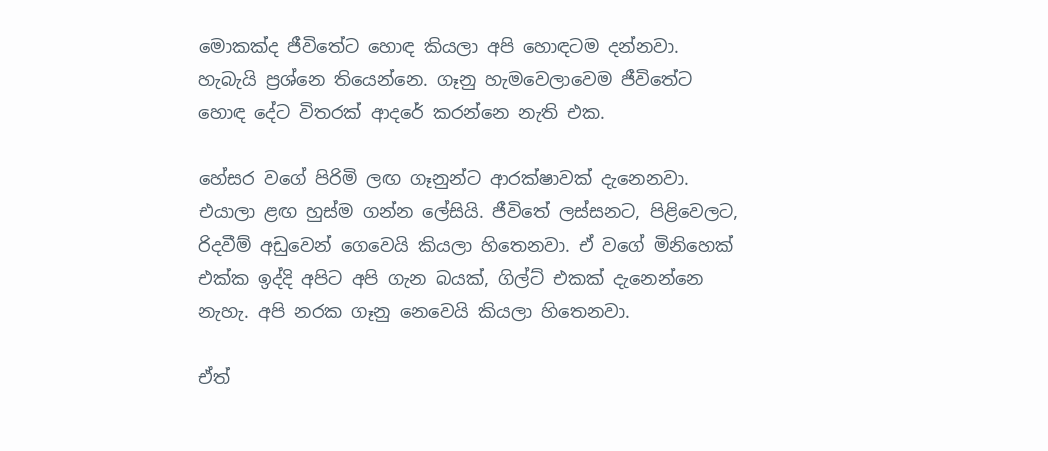මොකක්ද ජීවිතේට හොඳ කියලා අපි හොඳටම දන්නවා. හැබැයි ප්‍රශ්නෙ තියෙන්නෙ. ගෑනු හැමවෙලාවෙම ජීවිතේට හොඳ දේට විතරක් ආදරේ කරන්නෙ නැති එක.

හේසර වගේ පිරිමි ලඟ ගෑනුන්ට ආරක්ෂාවක් දැනෙනවා. එයාලා ළඟ හුස්ම ගන්න ලේසියි. ජීවිතේ ලස්සනට, පිළිවෙලට, රිදවීම් අඩුවෙන් ගෙවෙයි කියලා හිතෙනවා. ඒ වගේ මිනිහෙක් එක්ක ඉද්දි අපිට අපි ගැන බයක්, ගිල්ට් එකක් දැනෙන්නෙ නැහැ. අපි නරක ගෑනු නෙවෙයි කියලා හිතෙනවා.

ඒත්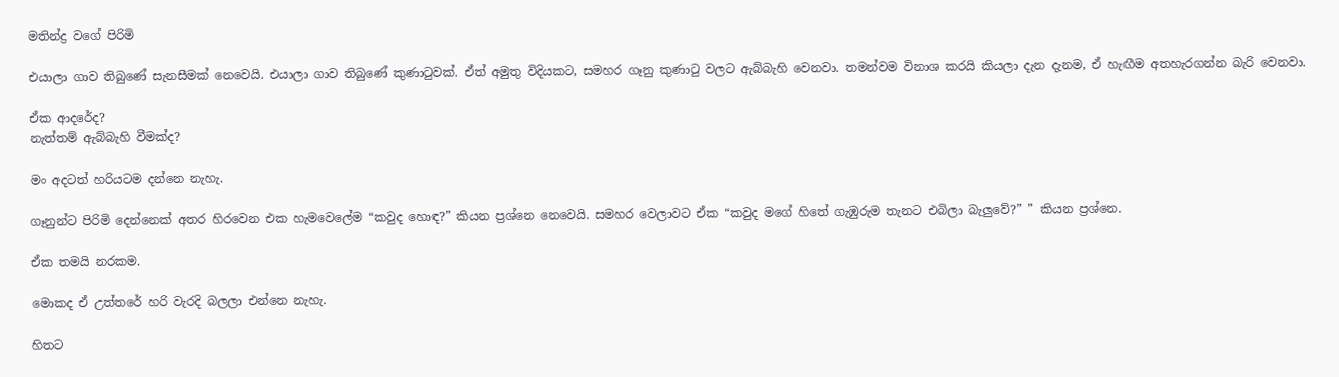මතින්ද්‍ර වගේ පිරිමි

එයාලා ගාව තිබුණේ සැනසීමක් නෙවෙයි. එයාලා ගාව තිබුණේ කුණාටුවක්. ඒත් අමුතු විදියකට, සමහර ගෑනු කුණාටු වලට ඇබ්බැහි වෙනවා. තමන්වම විනාශ කරයි කියලා දැන දැනම, ඒ හැඟීම අතහැරගන්න බැරි වෙනවා.

ඒක ආදරේද?
නැත්තම් ඇබ්බැහි වීමක්ද?

මං අදටත් හරියටම දන්නෙ නැහැ.

ගෑනුන්ට පිරිමි දෙන්නෙක් අතර හිරවෙන එක හැමවෙලේම “කවුද හොඳ?” කියන ප්‍රශ්නෙ නෙවෙයි. සමහර වෙලාවට ඒක “කවුද මගේ හිතේ ගැඹුරුම තැනට එබිලා බැලුවේ?” ” කියන ප්‍රශ්නෙ.

ඒක තමයි නරකම.

මොකද ඒ උත්තරේ හරි වැරදි බලලා එන්නෙ නැහැ.

හිතට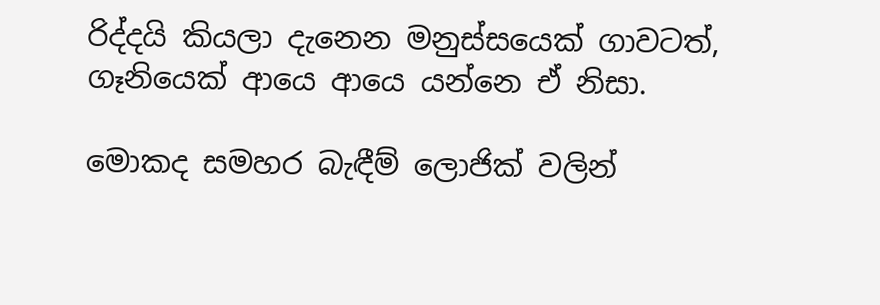රිද්දයි කියලා දැනෙන මනුස්සයෙක් ගාවටත්, ගෑනියෙක් ආයෙ ආයෙ යන්නෙ ඒ නිසා.

මොකද සමහර බැඳීම් ලොජික් වලින්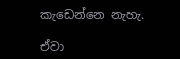කැඩෙන්නෙ නැහැ.

ඒවා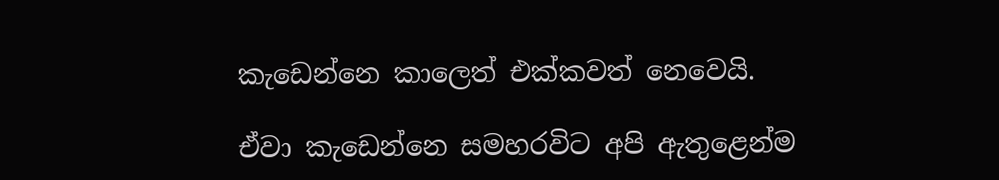කැඩෙන්නෙ කාලෙත් එක්කවත් නෙවෙයි.

ඒවා කැඩෙන්නෙ සමහරවිට අපි ඇතුළෙන්ම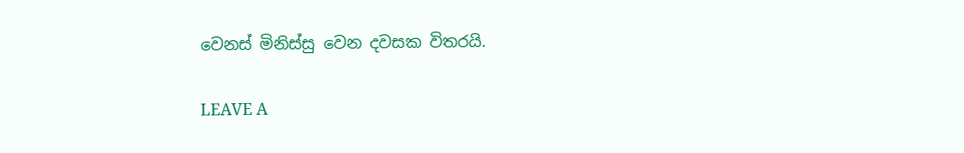වෙනස් මිනිස්සු වෙන දවසක විතරයි.

LEAVE A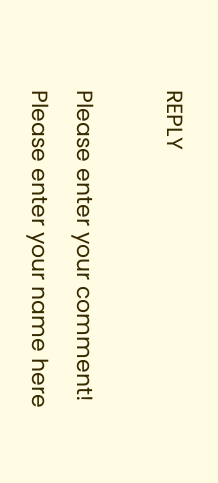REPLY

Please enter your comment!
Please enter your name here